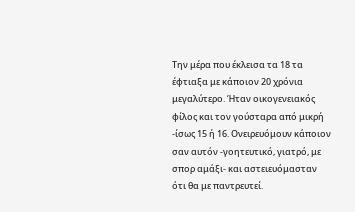Την μέρα που έκλεισα τα 18 τα έφτιαξα με κάποιον 20 χρόνια μεγαλύτερο. Ήταν οικογενειακός φίλος και τον γούσταρα από μικρή -ίσως 15 ή 16. Ονειρευόμουν κάποιον σαν αυτόν -γοητευτικό, γιατρό, με σπορ αμάξι- και αστειευόμασταν ότι θα με παντρευτεί.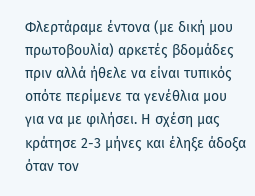Φλερτάραμε έντονα (με δική μου πρωτοβουλία) αρκετές βδομάδες πριν αλλά ήθελε να είναι τυπικός οπότε περίμενε τα γενέθλια μου για να με φιλήσει. Η σχέση μας κράτησε 2-3 μήνες και έληξε άδοξα όταν τον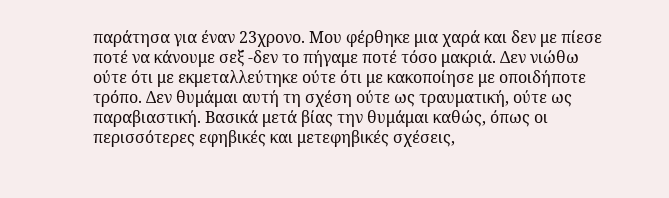παράτησα για έναν 23χρονο. Μου φέρθηκε μια χαρά και δεν με πίεσε ποτέ να κάνουμε σεξ -δεν το πήγαμε ποτέ τόσο μακριά. Δεν νιώθω ούτε ότι με εκμεταλλεύτηκε ούτε ότι με κακοποίησε με οποιδήποτε τρόπο. Δεν θυμάμαι αυτή τη σχέση ούτε ως τραυματική, ούτε ως παραβιαστική. Βασικά μετά βίας την θυμάμαι καθώς, όπως οι περισσότερες εφηβικές και μετεφηβικές σχέσεις,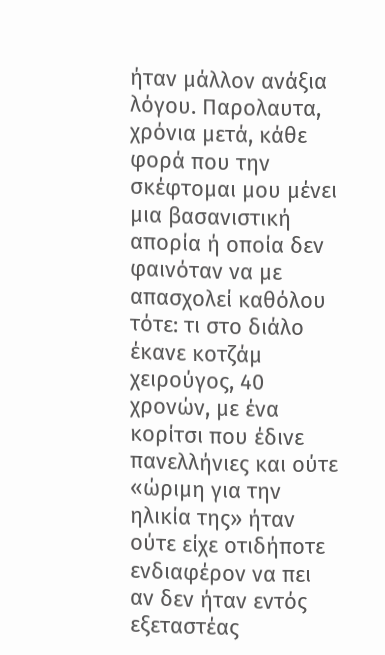ήταν μάλλον ανάξια λόγου. Παρολαυτα, χρόνια μετά, κάθε φορά που την σκέφτομαι μου μένει μια βασανιστική απορία ή οποία δεν φαινόταν να με απασχολεί καθόλου τότε: τι στο διάλο έκανε κοτζάμ χειρούγος, 40 χρονών, με ένα κορίτσι που έδινε πανελλήνιες και ούτε «ώριμη για την ηλικία της» ήταν ούτε είχε οτιδήποτε ενδιαφέρον να πει αν δεν ήταν εντός εξεταστέας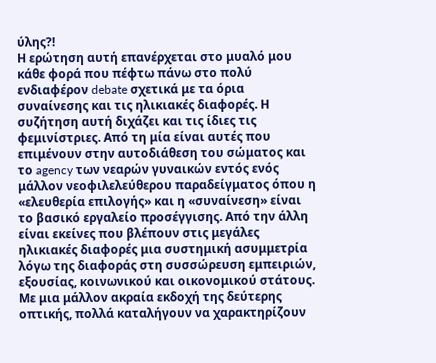ύλης?!
Η ερώτηση αυτή επανέρχεται στο μυαλό μου κάθε φορά που πέφτω πάνω στο πολύ ενδιαφέρον debate σχετικά με τα όρια συναίνεσης και τις ηλικιακές διαφορές. Η συζήτηση αυτή διχάζει και τις ίδιες τις φεμινίστριες. Από τη μία είναι αυτές που επιμένουν στην αυτοδιάθεση του σώματος και το agency των νεαρών γυναικών εντός ενός μάλλον νεοφιλελεύθερου παραδείγματος όπου η «ελευθερία επιλογής» και η «συναίνεση» είναι το βασικό εργαλείο προσέγγισης. Από την άλλη είναι εκείνες που βλέπουν στις μεγάλες ηλικιακές διαφορές μια συστημική ασυμμετρία λόγω της διαφοράς στη συσσώρευση εμπειριών, εξουσίας, κοινωνικού και οικονομικού στάτους. Με μια μάλλον ακραία εκδοχή της δεύτερης οπτικής, πολλά καταλήγουν να χαρακτηρίζουν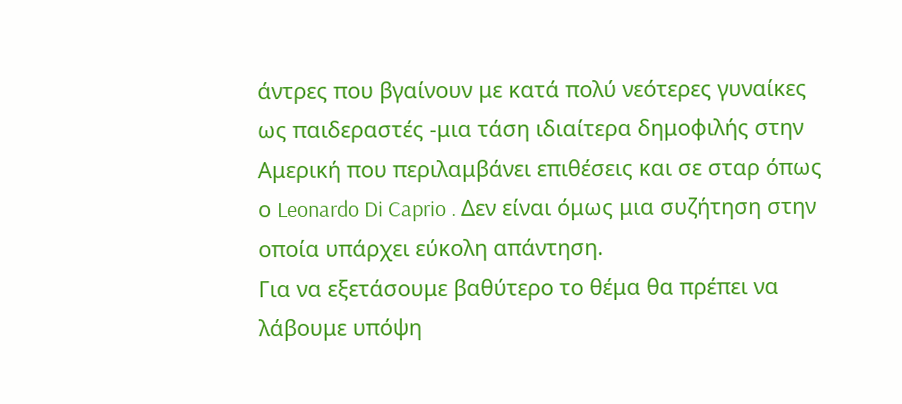άντρες που βγαίνουν με κατά πολύ νεότερες γυναίκες ως παιδεραστές -μια τάση ιδιαίτερα δημοφιλής στην Αμερική που περιλαμβάνει επιθέσεις και σε σταρ όπως ο Leonardo Di Caprio . Δεν είναι όμως μια συζήτηση στην οποία υπάρχει εύκολη απάντηση.
Για να εξετάσουμε βαθύτερο το θέμα θα πρέπει να λάβουμε υπόψη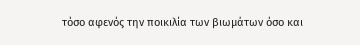τόσο αφενός την ποικιλία των βιωμάτων όσο και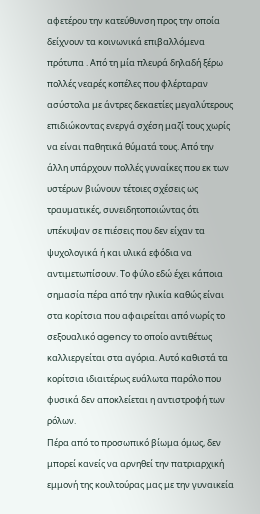αφετέρου την κατεύθυνση προς την οποία δείχνουν τα κοινωνικά επιβαλλόμενα πρότυπα . Από τη μία πλευρά δηλαδή ξέρω πολλές νεαρές κοπέλες που φλέρταραν ασύστολα με άντρες δεκαετίες μεγαλύτερους επιδιώκοντας ενεργά σχέση μαζί τους χωρίς να είναι παθητικά θύματά τους. Από την άλλη υπάρχουν πολλές γυναίκες που εκ των υστέρων βιώνουν τέτοιες σχέσεις ως τραυματικές, συνειδητοποιώντας ότι υπέκυψαν σε πιέσεις που δεν είχαν τα ψυχολογικά ή και υλικά εφόδια να αντιμετωπίσουν. Το φύλο εδώ έχει κάποια σημασία πέρα από την ηλικία καθώς είναι στα κορίτσια που αφαιρείται από νωρίς το σεξουαλικό agency το οποίο αντιθέτως καλλιεργείται στα αγόρια. Αυτό καθιστά τα κορίτσια ιδιαιτέρως ευάλωτα παρόλο που φυσικά δεν αποκλείεται η αντιστροφή των ρόλων.
Πέρα από το προσωπικό βίωμα όμως, δεν μπορεί κανείς να αρνηθεί την πατριαρχική εμμονή της κουλτούρας μας με την γυναικεία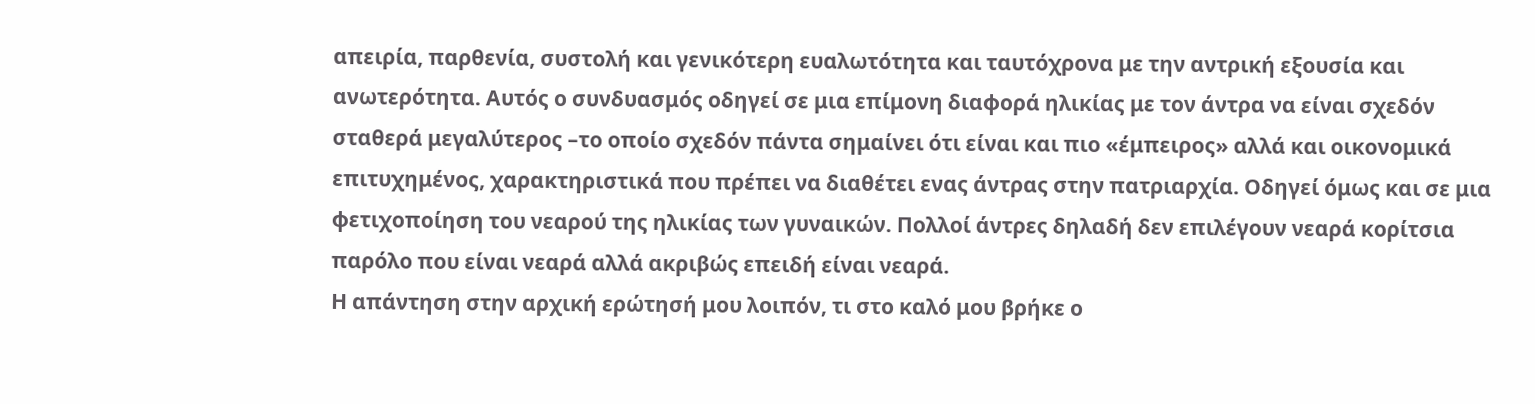απειρία, παρθενία, συστολή και γενικότερη ευαλωτότητα και ταυτόχρονα με την αντρική εξουσία και ανωτερότητα. Αυτός ο συνδυασμός οδηγεί σε μια επίμονη διαφορά ηλικίας με τον άντρα να είναι σχεδόν σταθερά μεγαλύτερος –το οποίο σχεδόν πάντα σημαίνει ότι είναι και πιο «έμπειρος» αλλά και οικονομικά επιτυχημένος, χαρακτηριστικά που πρέπει να διαθέτει ενας άντρας στην πατριαρχία. Οδηγεί όμως και σε μια φετιχοποίηση του νεαρού της ηλικίας των γυναικών. Πολλοί άντρες δηλαδή δεν επιλέγουν νεαρά κορίτσια παρόλο που είναι νεαρά αλλά ακριβώς επειδή είναι νεαρά.
Η απάντηση στην αρχική ερώτησή μου λοιπόν, τι στο καλό μου βρήκε ο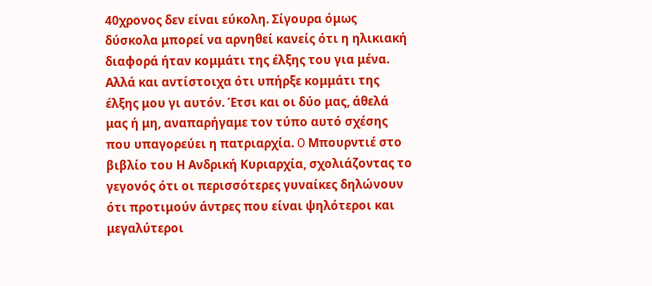40χρονος δεν είναι εύκολη. Σίγουρα όμως δύσκολα μπορεί να αρνηθεί κανείς ότι η ηλικιακή διαφορά ήταν κομμάτι της έλξης του για μένα. Αλλά και αντίστοιχα ότι υπήρξε κομμάτι της έλξης μου γι αυτόν. Έτσι και οι δύο μας, άθελά μας ή μη, αναπαρήγαμε τον τύπο αυτό σχέσης που υπαγορεύει η πατριαρχία. O Μπουρντιέ στο βιβλίο του Η Ανδρική Κυριαρχία, σχολιάζοντας το γεγονός ότι οι περισσότερες γυναίκες δηλώνουν ότι προτιμούν άντρες που είναι ψηλότεροι και μεγαλύτεροι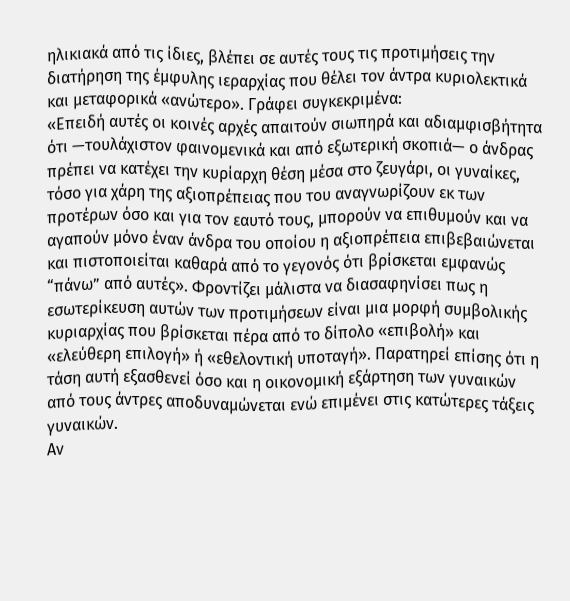ηλικιακά από τις ίδιες, βλέπει σε αυτές τους τις προτιμήσεις την διατήρηση της έμφυλης ιεραρχίας που θέλει τον άντρα κυριολεκτικά και μεταφορικά «ανώτερο». Γράφει συγκεκριμένα:
«Επειδή αυτές οι κοινές αρχές απαιτούν σιωπηρά και αδιαμφισβήτητα ότι —τουλάχιστον φαινομενικά και από εξωτερική σκοπιά— ο άνδρας πρέπει να κατέχει την κυρίαρχη θέση μέσα στο ζευγάρι, οι γυναίκες, τόσο για χάρη της αξιοπρέπειας που του αναγνωρίζουν εκ των προτέρων όσο και για τον εαυτό τους, μπορούν να επιθυμούν και να αγαπούν μόνο έναν άνδρα του οποίου η αξιοπρέπεια επιβεβαιώνεται και πιστοποιείται καθαρά από το γεγονός ότι βρίσκεται εμφανώς “πάνω” από αυτές». Φροντίζει μάλιστα να διασαφηνίσει πως η εσωτερίκευση αυτών των προτιμήσεων είναι μια μορφή συμβολικής κυριαρχίας που βρίσκεται πέρα από το δίπολο «επιβολή» και «ελεύθερη επιλογή» ή «εθελοντική υποταγή». Παρατηρεί επίσης ότι η τάση αυτή εξασθενεί όσο και η οικονομική εξάρτηση των γυναικών από τους άντρες αποδυναμώνεται ενώ επιμένει στις κατώτερες τάξεις γυναικών.
Αν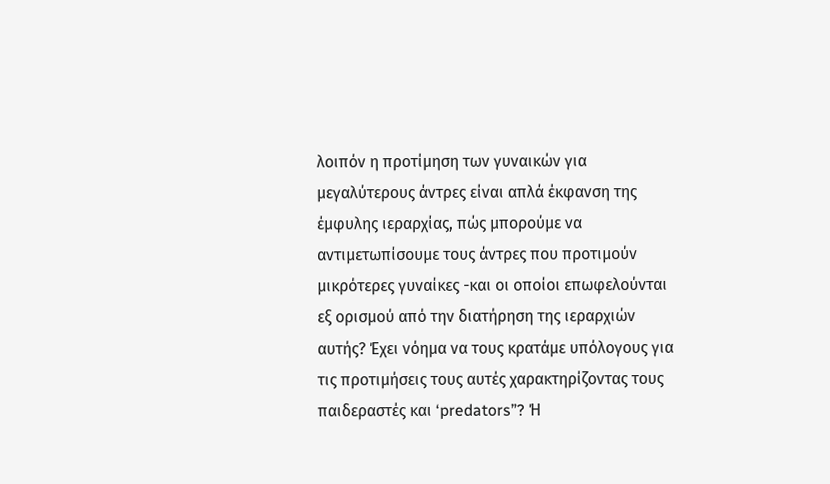λοιπόν η προτίμηση των γυναικών για μεγαλύτερους άντρες είναι απλά έκφανση της έμφυλης ιεραρχίας, πώς μπορούμε να αντιμετωπίσουμε τους άντρες που προτιμούν μικρότερες γυναίκες -και οι οποίοι επωφελούνται εξ ορισμού από την διατήρηση της ιεραρχιών αυτής? Έχει νόημα να τους κρατάμε υπόλογους για τις προτιμήσεις τους αυτές χαρακτηρίζοντας τους παιδεραστές και ‘predators”? Ή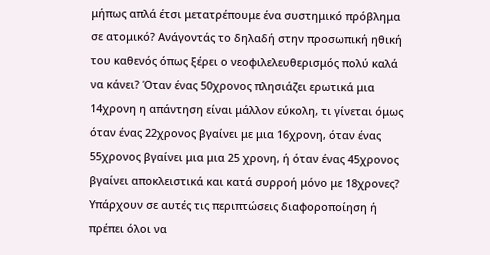μήπως απλά έτσι μετατρέπουμε ένα συστημικό πρόβλημα σε ατομικό? Ανάγοντάς το δηλαδή στην προσωπική ηθική του καθενός όπως ξέρει ο νεοφιλελευθερισμός πολύ καλά να κάνει? Όταν ένας 50χρονος πλησιάζει ερωτικά μια 14χρονη η απάντηση είναι μάλλον εύκολη, τι γίνεται όμως όταν ένας 22χρονος βγαίνει με μια 16χρονη, όταν ένας 55χρονος βγαίνει μια μια 25 χρονη, ή όταν ένας 45χρονος βγαίνει αποκλειστικά και κατά συρροή μόνο με 18χρονες? Υπάρχουν σε αυτές τις περιπτώσεις διαφοροποίηση ή πρέπει όλοι να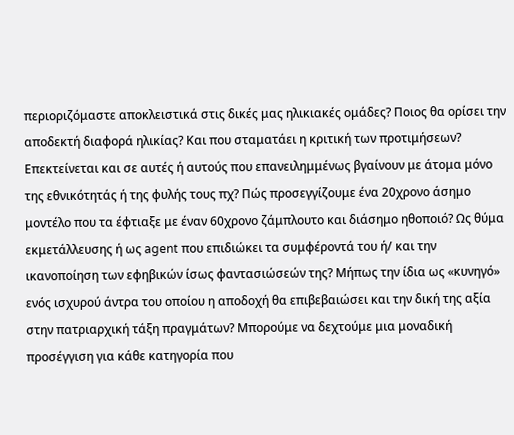περιοριζόμαστε αποκλειστικά στις δικές μας ηλικιακές ομάδες? Ποιος θα ορίσει την αποδεκτή διαφορά ηλικίας? Και που σταματάει η κριτική των προτιμήσεων? Επεκτείνεται και σε αυτές ή αυτούς που επανειλημμένως βγαίνουν με άτομα μόνο της εθνικότητάς ή της φυλής τους πχ? Πώς προσεγγίζουμε ένα 20χρονο άσημο μοντέλο που τα έφτιαξε με έναν 60χρονο ζάμπλουτο και διάσημο ηθοποιό? Ως θύμα εκμετάλλευσης ή ως agent που επιδιώκει τα συμφέροντά του ή/ και την ικανοποίηση των εφηβικών ίσως φαντασιώσεών της? Μήπως την ίδια ως «κυνηγό» ενός ισχυρού άντρα του οποίου η αποδοχή θα επιβεβαιώσει και την δική της αξία στην πατριαρχική τάξη πραγμάτων? Μπορούμε να δεχτούμε μια μοναδική προσέγγιση για κάθε κατηγορία που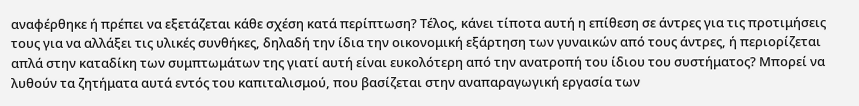αναφέρθηκε ή πρέπει να εξετάζεται κάθε σχέση κατά περίπτωση? Τέλος, κάνει τίποτα αυτή η επίθεση σε άντρες για τις προτιμήσεις τους για να αλλάξει τις υλικές συνθήκες, δηλαδή την ίδια την οικονομική εξάρτηση των γυναικών από τους άντρες, ή περιορίζεται απλά στην καταδίκη των συμπτωμάτων της γιατί αυτή είναι ευκολότερη από την ανατροπή του ίδιου του συστήματος? Μπορεί να λυθούν τα ζητήματα αυτά εντός του καπιταλισμού, που βασίζεται στην αναπαραγωγική εργασία των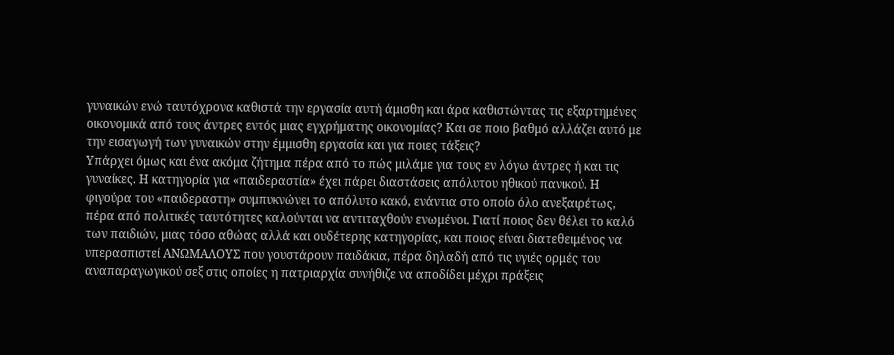γυναικών ενώ ταυτόχρονα καθιστά την εργασία αυτή άμισθη και άρα καθιστώντας τις εξαρτημένες οικονομικά από τους άντρες εντός μιας εγχρήματης οικονομίας? Και σε ποιο βαθμό αλλάζει αυτό με την εισαγωγή των γυναικών στην έμμισθη εργασία και για ποιες τάξεις?
Υπάρχει όμως και ένα ακόμα ζήτημα πέρα από το πώς μιλάμε για τους εν λόγω άντρες ή και τις γυναίκες. Η κατηγορία για «παιδεραστία» έχει πάρει διαστάσεις απόλυτου ηθικού πανικού. Η φιγούρα του «παιδεραστη» συμπυκνώνει το απόλυτο κακό, ενάντια στο οποίο όλο ανεξαιρέτως, πέρα από πολιτικές ταυτότητες καλούνται να αντιταχθούν ενωμένοι. Γιατί ποιος δεν θέλει το καλό των παιδιών, μιας τόσο αθώας αλλά και ουδέτερης κατηγορίας, και ποιος είναι διατεθειμένος να υπερασπιστεί ΑΝΩΜΑΛΟΥΣ που γουστάρουν παιδάκια, πέρα δηλαδή από τις υγιές ορμές του αναπαραγωγικού σεξ στις οποίες η πατριαρχία συνήθιζε να αποδίδει μέχρι πράξεις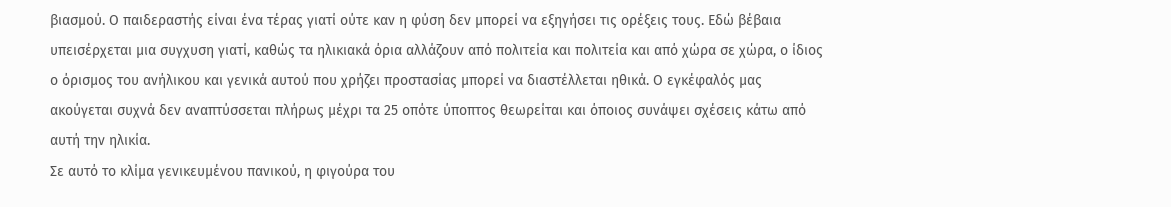βιασμού. Ο παιδεραστής είναι ένα τέρας γιατί ούτε καν η φύση δεν μπορεί να εξηγήσει τις ορέξεις τους. Εδώ βέβαια υπεισέρχεται μια συγχυση γιατί, καθώς τα ηλικιακά όρια αλλάζουν από πολιτεία και πολιτεία και από χώρα σε χώρα, ο ίδιος ο όρισμος του ανήλικου και γενικά αυτού που χρήζει προστασίας μπορεί να διαστέλλεται ηθικά. Ο εγκέφαλός μας ακούγεται συχνά δεν αναπτύσσεται πλήρως μέχρι τα 25 οπότε ύποπτος θεωρείται και όποιος συνάψει σχέσεις κάτω από αυτή την ηλικία.
Σε αυτό το κλίμα γενικευμένου πανικού, η φιγούρα του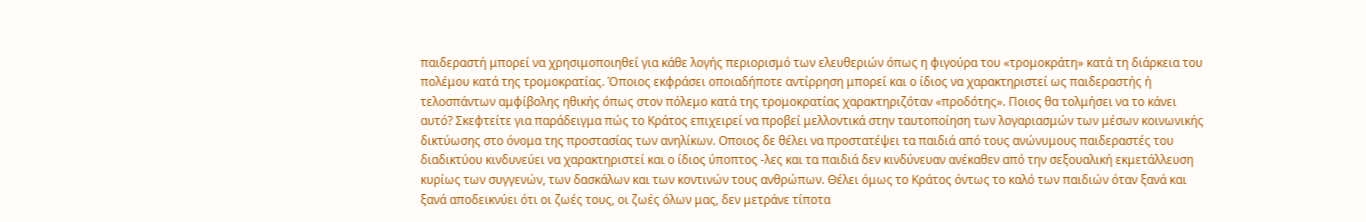παιδεραστή μπορεί να χρησιμοποιηθεί για κάθε λογής περιορισμό των ελευθεριών όπως η φιγούρα του «τρομοκράτη» κατά τη διάρκεια του πολέμου κατά της τρομοκρατίας. Όποιος εκφράσει οποιαδήποτε αντίρρηση μπορεί και ο ίδιος να χαρακτηριστεί ως παιδεραστής ή τελοσπάντων αμφίβολης ηθικής όπως στον πόλεμο κατά της τρομοκρατίας χαρακτηριζόταν «προδότης». Ποιος θα τολμήσει να το κάνει αυτό? Σκεφτείτε για παράδειγμα πώς το Κράτος επιχειρεί να προβεί μελλοντικά στην ταυτοποίηση των λογαριασμών των μέσων κοινωνικής δικτύωσης στο όνομα της προστασίας των ανηλίκων. Οποιος δε θέλει να προστατέψει τα παιδιά από τους ανώνυμους παιδεραστές του διαδικτύου κινδυνεύει να χαρακτηριστεί και ο ίδιος ύποπτος -λες και τα παιδιά δεν κινδύνευαν ανέκαθεν από την σεξουαλική εκμετάλλευση κυρίως των συγγενών, των δασκάλων και των κοντινών τους ανθρώπων. Θέλει όμως το Κράτος όντως το καλό των παιδιών όταν ξανά και ξανά αποδεικνύει ότι οι ζωές τους, οι ζωές όλων μας, δεν μετράνε τίποτα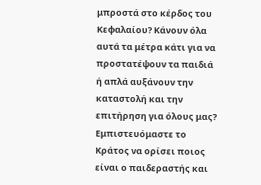μπροστά στο κέρδος του Κεφαλαίου? Κάνουν όλα αυτά τα μέτρα κάτι για να προστατέψουν τα παιδιά ή απλά αυξάνουν την καταστολή και την επιτήρηση για όλους μας? Εμπιστευόμαστε το Κράτος να ορίσει ποιος είναι ο παιδεραστής και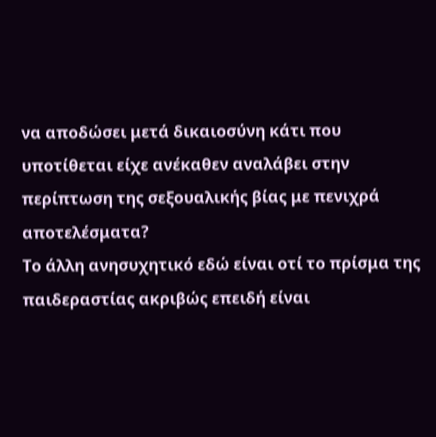να αποδώσει μετά δικαιοσύνη κάτι που υποτίθεται είχε ανέκαθεν αναλάβει στην περίπτωση της σεξουαλικής βίας με πενιχρά αποτελέσματα?
Το άλλη ανησυχητικό εδώ είναι οτί το πρίσμα της παιδεραστίας ακριβώς επειδή είναι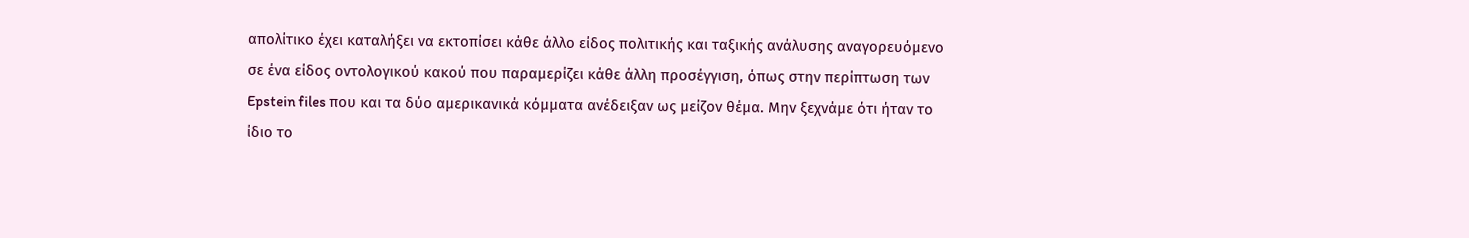απολίτικο έχει καταλήξει να εκτοπίσει κάθε άλλο είδος πολιτικής και ταξικής ανάλυσης αναγορευόμενο σε ένα είδος οντολογικού κακού που παραμερίζει κάθε άλλη προσέγγιση, όπως στην περίπτωση των Epstein files που και τα δύο αμερικανικά κόμματα ανέδειξαν ως μείζον θέμα. Μην ξεχνάμε ότι ήταν το ίδιο το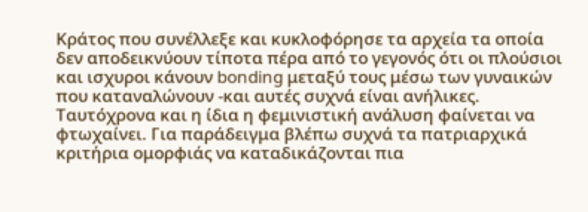Κράτος που συνέλλεξε και κυκλοφόρησε τα αρχεία τα οποία δεν αποδεικνύουν τίποτα πέρα από το γεγονός ότι οι πλούσιοι και ισχυροι κάνουν bonding μεταξύ τους μέσω των γυναικών που καταναλώνουν -και αυτές συχνά είναι ανήλικες. Ταυτόχρονα και η ίδια η φεμινιστική ανάλυση φαίνεται να φτωχαίνει. Για παράδειγμα βλέπω συχνά τα πατριαρχικά κριτήρια ομορφιάς να καταδικάζονται πια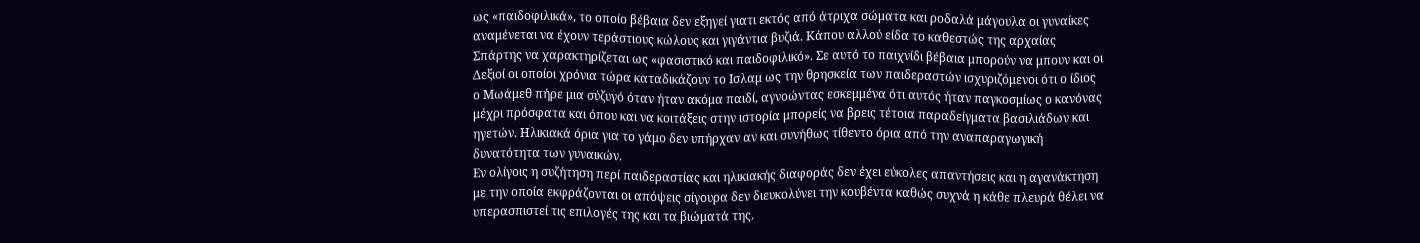ως «παιδοφιλικά», το οποίο βέβαια δεν εξηγεί γιατι εκτός από άτριχα σώματα και ροδαλά μάγουλα οι γυναίκες αναμένεται να έχουν τεράστιους κώλους και γιγάντια βυζιά. Κάπου αλλού είδα το καθεστώς της αρχαίας Σπάρτης να χαρακτηρίζεται ως «φασιστικό και παιδοφιλικό». Σε αυτό το παιχνίδι βέβαια μπορούν να μπουν και οι Δεξιοί οι οποίοι χρόνια τώρα καταδικάζουν το Ισλαμ ως την θρησκεία των παιδεραστών ισχυριζόμενοι ότι ο ίδιος ο Μωάμεθ πήρε μια σύζυγό όταν ήταν ακόμα παιδί, αγνοώντας εσκεμμένα ότι αυτός ήταν παγκοσμίως ο κανόνας μέχρι πρόσφατα και όπου και να κοιτάξεις στην ιστορία μπορείς να βρεις τέτοια παραδείγματα βασιλιάδων και ηγετών. Ηλικιακά όρια για το γάμο δεν υπήρχαν αν και συνήθως τίθεντο όρια από την αναπαραγωγική δυνατότητα των γυναικών.
Εν ολίγοις η συζήτηση περί παιδεραστίας και ηλικιακής διαφοράς δεν έχει εύκολες απαντήσεις και η αγανάκτηση με την οποία εκφράζονται οι απόψεις σίγουρα δεν διευκολύνει την κουβέντα καθώς συχνά η κάθε πλευρά θέλει να υπερασπιστεί τις επιλογές της και τα βιώματά της.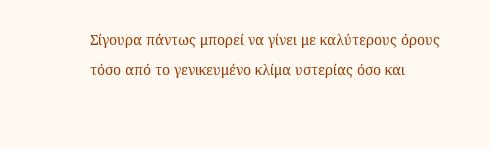Σίγουρα πάντως μπορεί να γίνει με καλύτερους όρους τόσο από το γενικευμένο κλίμα υστερίας όσο και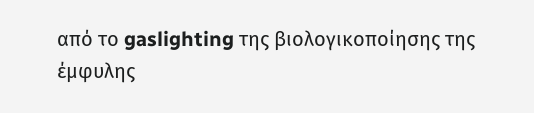από το gaslighting της βιολογικοποίησης της έμφυλης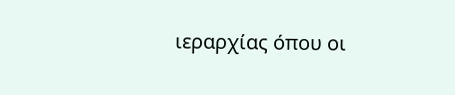ιεραρχίας όπου οι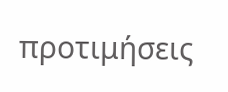προτιμήσεις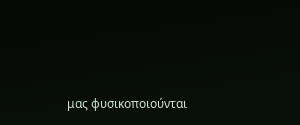μας φυσικοποιούνται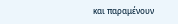και παραμένουν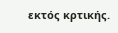εκτός κρτικής.